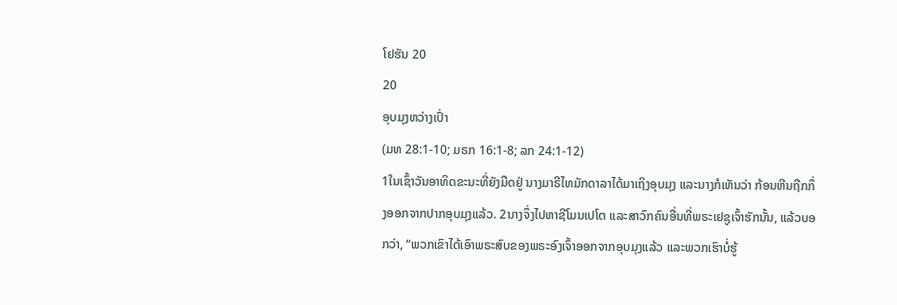ໂຢຮັນ 20
20
ອຸບມຸງຫວ່າງເປົ່າ
(ມທ 28:1-10; ມຣກ 16:1-8; ລກ 24:1-12)
1ໃນເຊົ້າວັນອາທິດຂະນະທີ່ຍັງມືດຢູ່ ນາງມາຣີໄທມັກດາລາໄດ້ມາເຖິງອຸບມຸງ ແລະນາງກໍເຫັນວ່າ ກ້ອນຫີນຖືກກຶ່ງອອກຈາກປາກອຸບມຸງແລ້ວ. 2ນາງຈຶ່ງໄປຫາຊີໂມນເປໂຕ ແລະສາວົກຄົນອື່ນທີ່ພຣະເຢຊູເຈົ້າຮັກນັ້ນ, ແລ້ວບອກວ່າ, “ພວກເຂົາໄດ້ເອົາພຣະສົບຂອງພຣະອົງເຈົ້າອອກຈາກອຸບມຸງແລ້ວ ແລະພວກເຮົາບໍ່ຮູ້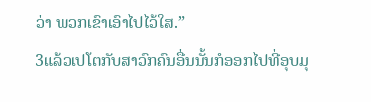ວ່າ ພວກເຂົາເອົາໄປໄວ້ໃສ.”
3ແລ້ວເປໂຕກັບສາວົກຄົນອື່ນນັ້ນກໍອອກໄປທີ່ອຸບມຸ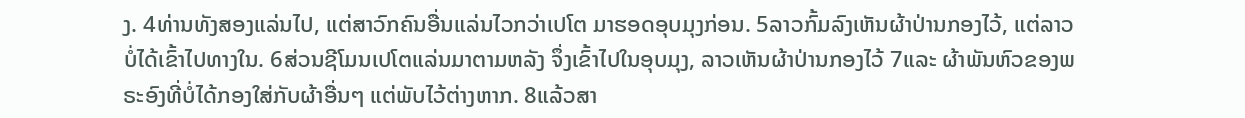ງ. 4ທ່ານທັງສອງແລ່ນໄປ, ແຕ່ສາວົກຄົນອື່ນແລ່ນໄວກວ່າເປໂຕ ມາຮອດອຸບມຸງກ່ອນ. 5ລາວກົ້ມລົງເຫັນຜ້າປ່ານກອງໄວ້, ແຕ່ລາວບໍ່ໄດ້ເຂົ້າໄປທາງໃນ. 6ສ່ວນຊີໂມນເປໂຕແລ່ນມາຕາມຫລັງ ຈຶ່ງເຂົ້າໄປໃນອຸບມຸງ, ລາວເຫັນຜ້າປ່ານກອງໄວ້ 7ແລະ ຜ້າພັນຫົວຂອງພຣະອົງທີ່ບໍ່ໄດ້ກອງໃສ່ກັບຜ້າອື່ນໆ ແຕ່ພັບໄວ້ຕ່າງຫາກ. 8ແລ້ວສາ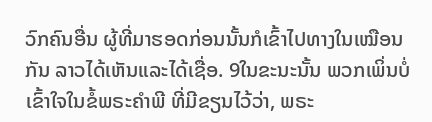ວົກຄົນອື່ນ ຜູ້ທີ່ມາຮອດກ່ອນນັ້ນກໍເຂົ້າໄປທາງໃນເໝືອນກັນ ລາວໄດ້ເຫັນແລະໄດ້ເຊື່ອ. 9ໃນຂະນະນັ້ນ ພວກເພິ່ນບໍ່ເຂົ້າໃຈໃນຂໍ້ພຣະຄຳພີ ທີ່ມີຂຽນໄວ້ວ່າ, ພຣະ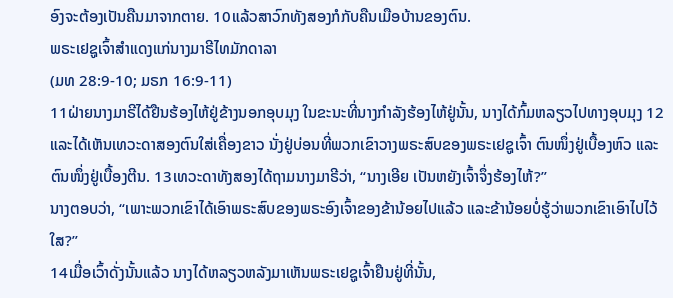ອົງຈະຕ້ອງເປັນຄືນມາຈາກຕາຍ. 10ແລ້ວສາວົກທັງສອງກໍກັບຄືນເມືອບ້ານຂອງຕົນ.
ພຣະເຢຊູເຈົ້າສຳແດງແກ່ນາງມາຣີໄທມັກດາລາ
(ມທ 28:9-10; ມຣກ 16:9-11)
11ຝ່າຍນາງມາຣີໄດ້ຢືນຮ້ອງໄຫ້ຢູ່ຂ້າງນອກອຸບມຸງ ໃນຂະນະທີ່ນາງກຳລັງຮ້ອງໄຫ້ຢູ່ນັ້ນ, ນາງໄດ້ກົ້ມຫລຽວໄປທາງອຸບມຸງ 12ແລະໄດ້ເຫັນເທວະດາສອງຕົນໃສ່ເຄື່ອງຂາວ ນັ່ງຢູ່ບ່ອນທີ່ພວກເຂົາວາງພຣະສົບຂອງພຣະເຢຊູເຈົ້າ ຕົນໜຶ່ງຢູ່ເບື້ອງຫົວ ແລະຕົນໜຶ່ງຢູ່ເບື້ອງຕີນ. 13ເທວະດາທັງສອງໄດ້ຖາມນາງມາຣີວ່າ, “ນາງເອີຍ ເປັນຫຍັງເຈົ້າຈຶ່ງຮ້ອງໄຫ້?”
ນາງຕອບວ່າ, “ເພາະພວກເຂົາໄດ້ເອົາພຣະສົບຂອງພຣະອົງເຈົ້າຂອງຂ້ານ້ອຍໄປແລ້ວ ແລະຂ້ານ້ອຍບໍ່ຮູ້ວ່າພວກເຂົາເອົາໄປໄວ້ໃສ?”
14ເມື່ອເວົ້າດັ່ງນັ້ນແລ້ວ ນາງໄດ້ຫລຽວຫລັງມາເຫັນພຣະເຢຊູເຈົ້າຢືນຢູ່ທີ່ນັ້ນ,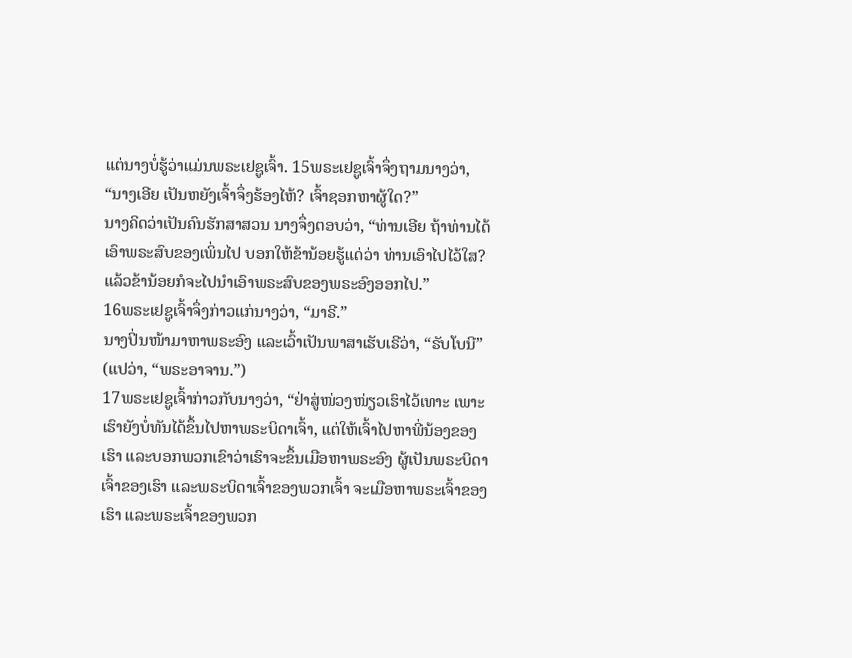ແຕ່ນາງບໍ່ຮູ້ວ່າແມ່ນພຣະເຢຊູເຈົ້າ. 15ພຣະເຢຊູເຈົ້າຈຶ່ງຖາມນາງວ່າ, “ນາງເອີຍ ເປັນຫຍັງເຈົ້າຈຶ່ງຮ້ອງໄຫ້? ເຈົ້າຊອກຫາຜູ້ໃດ?”
ນາງຄິດວ່າເປັນຄົນຮັກສາສວນ ນາງຈຶ່ງຕອບວ່າ, “ທ່ານເອີຍ ຖ້າທ່ານໄດ້ເອົາພຣະສົບຂອງເພິ່ນໄປ ບອກໃຫ້ຂ້ານ້ອຍຮູ້ແດ່ວ່າ ທ່ານເອົາໄປໄວ້ໃສ? ແລ້ວຂ້ານ້ອຍກໍຈະໄປນຳເອົາພຣະສົບຂອງພຣະອົງອອກໄປ.”
16ພຣະເຢຊູເຈົ້າຈຶ່ງກ່າວແກ່ນາງວ່າ, “ມາຣີ.”
ນາງປິ່ນໜ້າມາຫາພຣະອົງ ແລະເວົ້າເປັນພາສາເຮັບເຣີວ່າ, “ຣັບໂບນີ” (ແປວ່າ, “ພຣະອາຈານ.”)
17ພຣະເຢຊູເຈົ້າກ່າວກັບນາງວ່າ, “ຢ່າສູ່ໜ່ວງໜ່ຽວເຮົາໄວ້ເທາະ ເພາະເຮົາຍັງບໍ່ທັນໄດ້ຂຶ້ນໄປຫາພຣະບິດາເຈົ້າ, ແຕ່ໃຫ້ເຈົ້າໄປຫາພີ່ນ້ອງຂອງເຮົາ ແລະບອກພວກເຂົາວ່າເຮົາຈະຂຶ້ນເມືອຫາພຣະອົງ ຜູ້ເປັນພຣະບິດາເຈົ້າຂອງເຮົາ ແລະພຣະບິດາເຈົ້າຂອງພວກເຈົ້າ ຈະເມືອຫາພຣະເຈົ້າຂອງເຮົາ ແລະພຣະເຈົ້າຂອງພວກ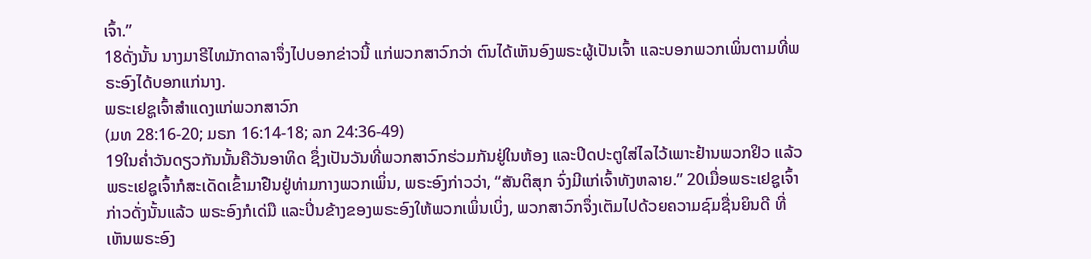ເຈົ້າ.”
18ດັ່ງນັ້ນ ນາງມາຣີໄທມັກດາລາຈຶ່ງໄປບອກຂ່າວນີ້ ແກ່ພວກສາວົກວ່າ ຕົນໄດ້ເຫັນອົງພຣະຜູ້ເປັນເຈົ້າ ແລະບອກພວກເພິ່ນຕາມທີ່ພຣະອົງໄດ້ບອກແກ່ນາງ.
ພຣະເຢຊູເຈົ້າສຳແດງແກ່ພວກສາວົກ
(ມທ 28:16-20; ມຣກ 16:14-18; ລກ 24:36-49)
19ໃນຄໍ່າວັນດຽວກັນນັ້ນຄືວັນອາທິດ ຊຶ່ງເປັນວັນທີ່ພວກສາວົກຮ່ວມກັນຢູ່ໃນຫ້ອງ ແລະປິດປະຕູໃສ່ໄລໄວ້ເພາະຢ້ານພວກຢິວ ແລ້ວພຣະເຢຊູເຈົ້າກໍສະເດັດເຂົ້າມາຢືນຢູ່ທ່າມກາງພວກເພິ່ນ, ພຣະອົງກ່າວວ່າ, “ສັນຕິສຸກ ຈົ່ງມີແກ່ເຈົ້າທັງຫລາຍ.” 20ເມື່ອພຣະເຢຊູເຈົ້າກ່າວດັ່ງນັ້ນແລ້ວ ພຣະອົງກໍເດ່ມື ແລະປິ່ນຂ້າງຂອງພຣະອົງໃຫ້ພວກເພິ່ນເບິ່ງ, ພວກສາວົກຈຶ່ງເຕັມໄປດ້ວຍຄວາມຊົມຊື່ນຍິນດີ ທີ່ເຫັນພຣະອົງ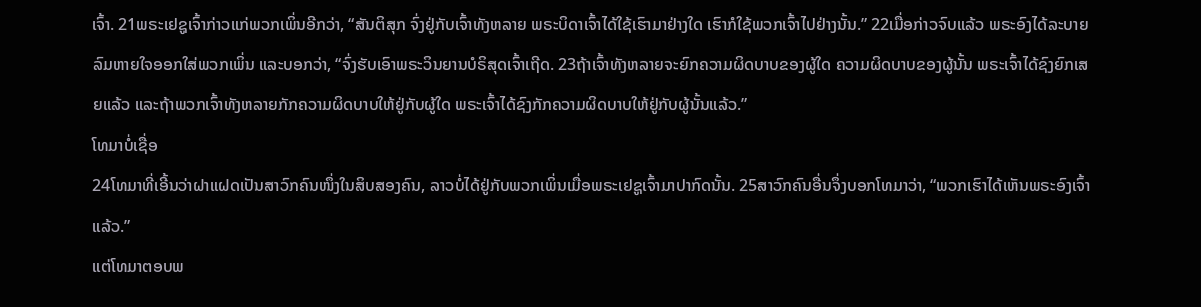ເຈົ້າ. 21ພຣະເຢຊູເຈົ້າກ່າວແກ່ພວກເພິ່ນອີກວ່າ, “ສັນຕິສຸກ ຈົ່ງຢູ່ກັບເຈົ້າທັງຫລາຍ ພຣະບິດາເຈົ້າໄດ້ໃຊ້ເຮົາມາຢ່າງໃດ ເຮົາກໍໃຊ້ພວກເຈົ້າໄປຢ່າງນັ້ນ.” 22ເມື່ອກ່າວຈົບແລ້ວ ພຣະອົງໄດ້ລະບາຍລົມຫາຍໃຈອອກໃສ່ພວກເພິ່ນ ແລະບອກວ່າ, “ຈົ່ງຮັບເອົາພຣະວິນຍານບໍຣິສຸດເຈົ້າເຖີດ. 23ຖ້າເຈົ້າທັງຫລາຍຈະຍົກຄວາມຜິດບາບຂອງຜູ້ໃດ ຄວາມຜິດບາບຂອງຜູ້ນັ້ນ ພຣະເຈົ້າໄດ້ຊົງຍົກເສຍແລ້ວ ແລະຖ້າພວກເຈົ້າທັງຫລາຍກັກຄວາມຜິດບາບໃຫ້ຢູ່ກັບຜູ້ໃດ ພຣະເຈົ້າໄດ້ຊົງກັກຄວາມຜິດບາບໃຫ້ຢູ່ກັບຜູ້ນັ້ນແລ້ວ.”
ໂທມາບໍ່ເຊື່ອ
24ໂທມາທີ່ເອີ້ນວ່າຝາແຝດເປັນສາວົກຄົນໜຶ່ງໃນສິບສອງຄົນ, ລາວບໍ່ໄດ້ຢູ່ກັບພວກເພິ່ນເມື່ອພຣະເຢຊູເຈົ້າມາປາກົດນັ້ນ. 25ສາວົກຄົນອື່ນຈຶ່ງບອກໂທມາວ່າ, “ພວກເຮົາໄດ້ເຫັນພຣະອົງເຈົ້າແລ້ວ.”
ແຕ່ໂທມາຕອບພ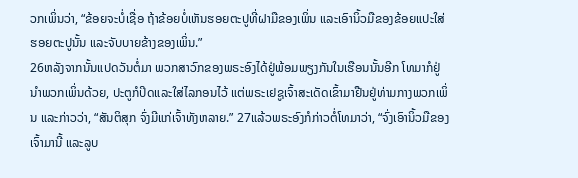ວກເພິ່ນວ່າ, “ຂ້ອຍຈະບໍ່ເຊື່ອ ຖ້າຂ້ອຍບໍ່ເຫັນຮອຍຕະປູທີ່ຝາມືຂອງເພິ່ນ ແລະເອົານິ້ວມືຂອງຂ້ອຍແປະໃສ່ຮອຍຕະປູນັ້ນ ແລະຈັບບາຍຂ້າງຂອງເພິ່ນ.”
26ຫລັງຈາກນັ້ນແປດວັນຕໍ່ມາ ພວກສາວົກຂອງພຣະອົງໄດ້ຢູ່ພ້ອມພຽງກັນໃນເຮືອນນັ້ນອີກ ໂທມາກໍຢູ່ນຳພວກເພິ່ນດ້ວຍ, ປະຕູກໍປິດແລະໃສ່ໄລກອນໄວ້ ແຕ່ພຣະເຢຊູເຈົ້າສະເດັດເຂົ້າມາຢືນຢູ່ທ່າມກາງພວກເພິ່ນ ແລະກ່າວວ່າ, “ສັນຕິສຸກ ຈົ່ງມີແກ່ເຈົ້າທັງຫລາຍ.” 27ແລ້ວພຣະອົງກໍກ່າວຕໍ່ໂທມາວ່າ, “ຈົ່ງເອົານິ້ວມືຂອງເຈົ້າມານີ້ ແລະລູບ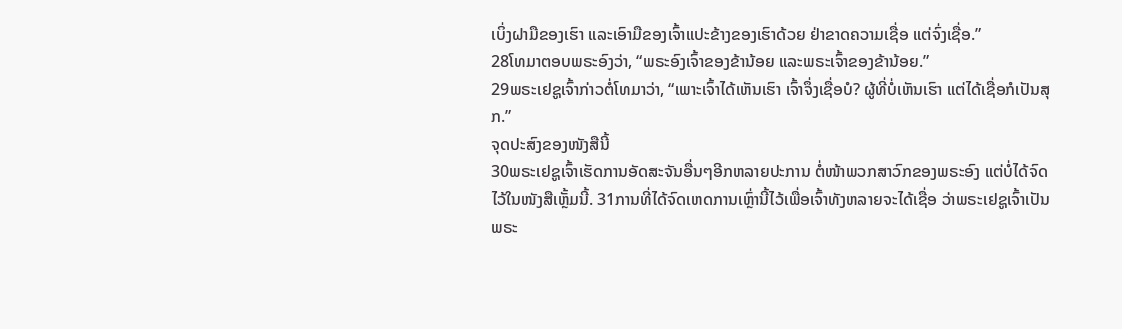ເບິ່ງຝາມືຂອງເຮົາ ແລະເອົາມືຂອງເຈົ້າແປະຂ້າງຂອງເຮົາດ້ວຍ ຢ່າຂາດຄວາມເຊື່ອ ແຕ່ຈົ່ງເຊື່ອ.”
28ໂທມາຕອບພຣະອົງວ່າ, “ພຣະອົງເຈົ້າຂອງຂ້ານ້ອຍ ແລະພຣະເຈົ້າຂອງຂ້ານ້ອຍ.”
29ພຣະເຢຊູເຈົ້າກ່າວຕໍ່ໂທມາວ່າ, “ເພາະເຈົ້າໄດ້ເຫັນເຮົາ ເຈົ້າຈຶ່ງເຊື່ອບໍ? ຜູ້ທີ່ບໍ່ເຫັນເຮົາ ແຕ່ໄດ້ເຊື່ອກໍເປັນສຸກ.”
ຈຸດປະສົງຂອງໜັງສືນີ້
30ພຣະເຢຊູເຈົ້າເຮັດການອັດສະຈັນອື່ນໆອີກຫລາຍປະການ ຕໍ່ໜ້າພວກສາວົກຂອງພຣະອົງ ແຕ່ບໍ່ໄດ້ຈົດໄວ້ໃນໜັງສືເຫຼັ້ມນີ້. 31ການທີ່ໄດ້ຈົດເຫດການເຫຼົ່ານີ້ໄວ້ເພື່ອເຈົ້າທັງຫລາຍຈະໄດ້ເຊື່ອ ວ່າພຣະເຢຊູເຈົ້າເປັນພຣະ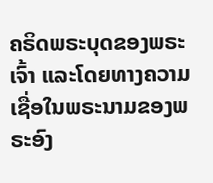ຄຣິດພຣະບຸດຂອງພຣະເຈົ້າ ແລະໂດຍທາງຄວາມເຊື່ອໃນພຣະນາມຂອງພຣະອົງ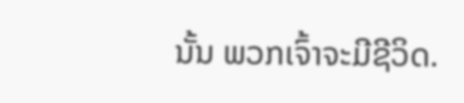ນັ້ນ ພວກເຈົ້າຈະມີຊີວິດ.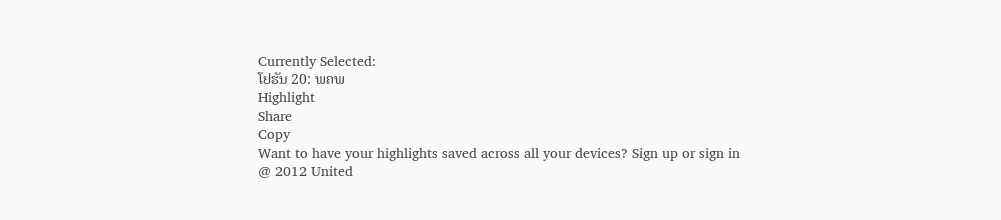Currently Selected:
ໂຢຮັນ 20: ພຄພ
Highlight
Share
Copy
Want to have your highlights saved across all your devices? Sign up or sign in
@ 2012 United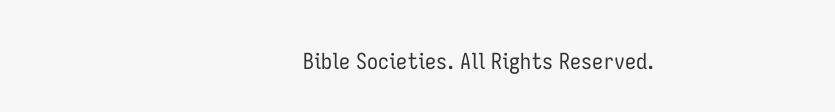Bible Societies. All Rights Reserved.